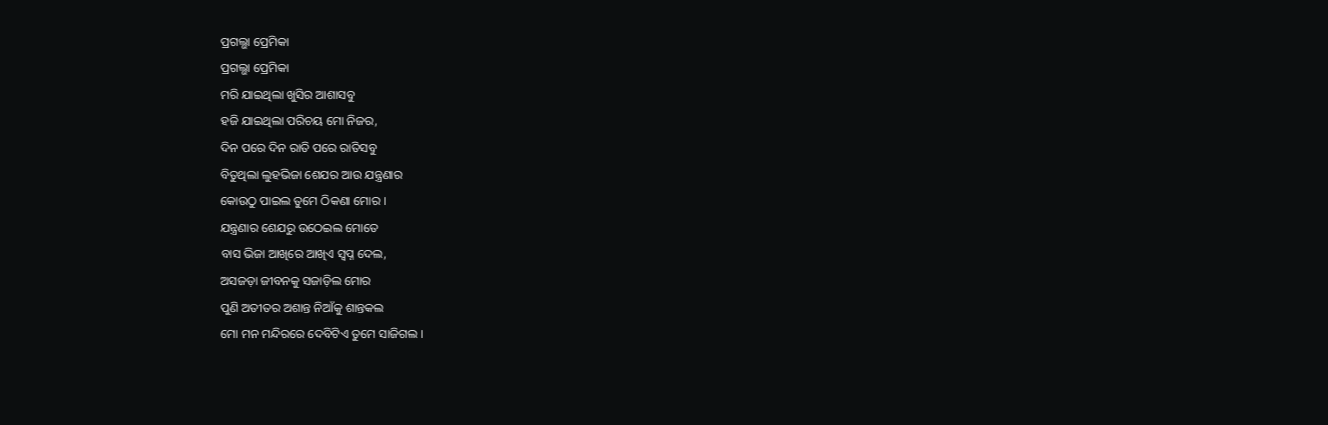ପ୍ରଗଲ୍ଭା ପ୍ରେମିକା
ପ୍ରଗଲ୍ଭା ପ୍ରେମିକା
ମରି ଯାଇଥିଲା ଖୁସିର ଆଶାସବୁ
ହଜି ଯାଇଥିଲା ପରିଚୟ ମୋ ନିଜର,
ଦିନ ପରେ ଦିନ ରାତି ପରେ ରାତିସବୁ
ବିତୁଥିଲା ଲୁହଭିଜା ଶେଯର ଆଉ ଯନ୍ତ୍ରଣାର
କୋଉଠୁ ପାଇଲ ତୁମେ ଠିକଣା ମୋର ।
ଯନ୍ତ୍ରଣାର ଶେଯରୁ ଉଠେଇଲ ମୋତେ
ବାସ ଭିଜା ଆଖିରେ ଆଖିଏ ସ୍ୱପ୍ନ ଦେଲ,
ଅସଜଡ଼ା ଜୀବନକୁ ସଜାଡ଼ିଲ ମୋର
ପୁଣି ଅତୀତର ଅଶାନ୍ତ ନିଆଁକୁ ଶାନ୍ତକଲ
ମୋ ମନ ମନ୍ଦିରରେ ଦେବିଟିଏ ତୁମେ ସାଜିଗଲ ।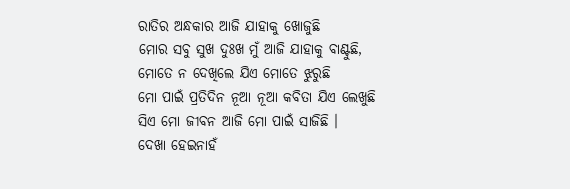ରାତିର ଅନ୍ଧକାର ଆଜି ଯାହାକୁ ଖୋଜୁଛି
ମୋର ସବୁ ସୁଖ ଦୁଃଖ ମୁଁ ଆଜି ଯାହାକୁ ବାଣ୍ଟୁଛି,
ମୋତେ ନ ଦେଖିଲେ ଯିଏ ମୋତେ ଝୁରୁଛି
ମୋ ପାଇଁ ପ୍ରତିଦିନ ନୂଆ ନୂଆ କବିତା ଯିଏ ଲେଖୁଛି
ସିଏ ମୋ ଜୀବନ ଆଜି ମୋ ପାଇଁ ସାଜିଛି ।
ଦେଖା ହେଇନାହଁ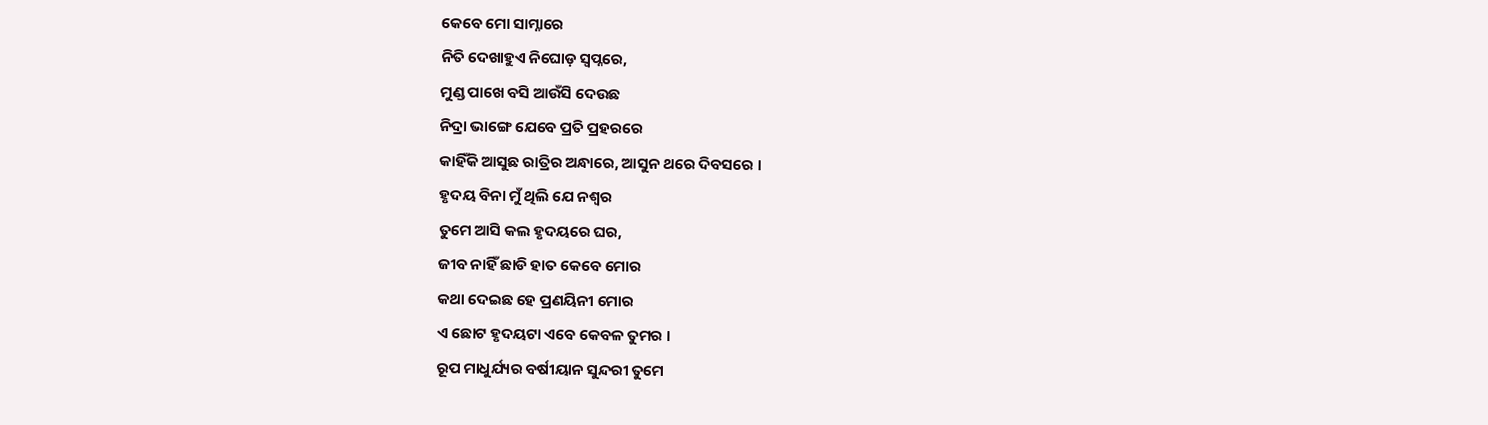କେବେ ମୋ ସାମ୍ନାରେ
ନିତି ଦେଖାହୁଏ ନିଘୋଡ଼ ସ୍ୱପ୍ନରେ,
ମୁଣ୍ଡ ପାଖେ ବସି ଆଉଁସି ଦେଉଛ
ନିଦ୍ରା ଭାଙ୍ଗେ ଯେବେ ପ୍ରତି ପ୍ରହରରେ
କାହିଁକି ଆସୁଛ ରାତ୍ରିର ଅନ୍ଧାରେ, ଆସୁନ ଥରେ ଦିବସରେ ।
ହୃଦୟ ବିନା ମୁଁ ଥିଲି ଯେ ନଶ୍ୱର
ତୁମେ ଆସି କଲ ହୃଦୟରେ ଘର,
ଜୀବ ନାହିଁ ଛାଡି ହାତ କେବେ ମୋର
କଥା ଦେଇଛ ହେ ପ୍ରଣୟିନୀ ମୋର
ଏ ଛୋଟ ହୃଦୟଟା ଏବେ କେବଳ ତୁମର ।
ରୂପ ମାଧୁର୍ଯ୍ୟର ବର୍ଷୀୟାନ ସୁନ୍ଦରୀ ତୁମେ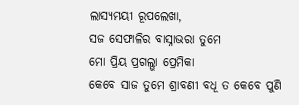ଲାସ୍ୟମୟୀ ରୂପଲେଖା,
ସଜ ସେଫାଳିର ବାସ୍ନାଭରା ତୁମେ
ମୋ ପ୍ରିୟ ପ୍ରଗଲ୍ଭା ପ୍ରେମିକା
କେବେ ସାଜ ତୁମେ ଶ୍ରାବଣୀ ବଧୂ ତ କେବେ ପୁଣି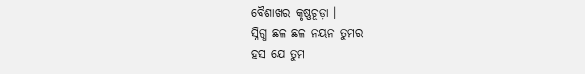ବୈଶାଖର କୃଷ୍ଣଚୂଡ଼ା ।
ସ୍ନିଗ୍ଧ ଛଳ ଛଳ ନୟନ ତୁମର
ହସ ଯେ ତୁମ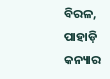ବିରଳ,
ପାହାଡ଼ି କନ୍ୟାର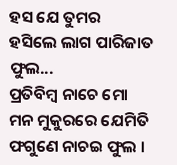ହସ ଯେ ତୁମର
ହସିଲେ ଲାଗ ପାରିଜାତ ଫୁଲ...
ପ୍ରତିବିମ୍ବ ନାଚେ ମୋ ମନ ମୁକୁରରେ ଯେମିତି ଫଗୁଣେ ନାଚଇ ଫୁଲ ।